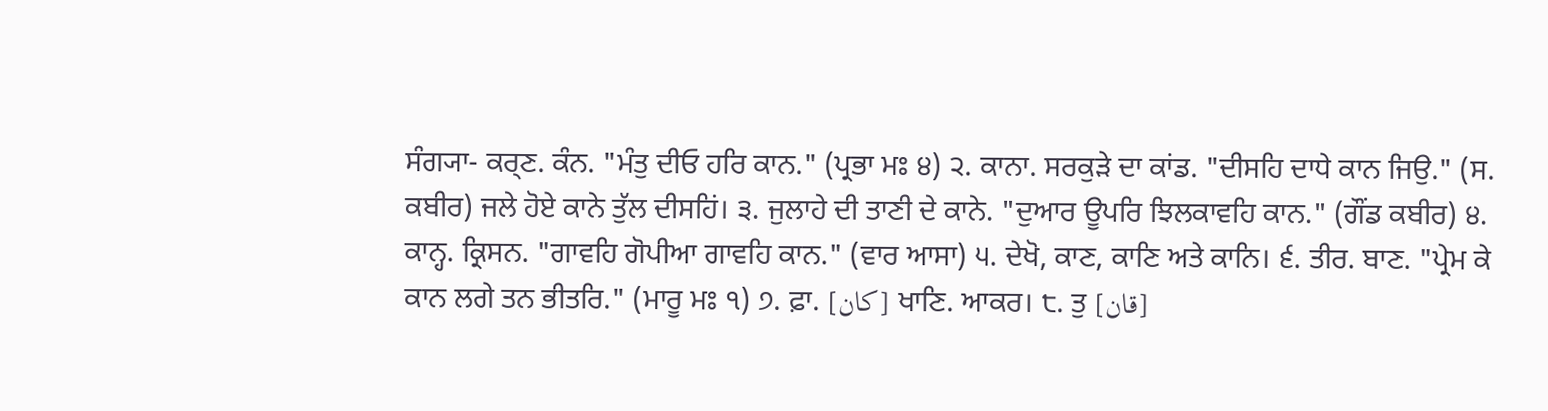ਸੰਗ੍ਯਾ- ਕਰ੍ਣ. ਕੰਨ. "ਮੰਤੁ ਦੀਓ ਹਰਿ ਕਾਨ." (ਪ੍ਰਭਾ ਮਃ ੪) ੨. ਕਾਨਾ. ਸਰਕੁੜੇ ਦਾ ਕਾਂਡ. "ਦੀਸਹਿ ਦਾਧੇ ਕਾਨ ਜਿਉ." (ਸ. ਕਬੀਰ) ਜਲੇ ਹੋਏ ਕਾਨੇ ਤੁੱਲ ਦੀਸਹਿਂ। ੩. ਜੁਲਾਹੇ ਦੀ ਤਾਣੀ ਦੇ ਕਾਨੇ. "ਦੁਆਰ ਊਪਰਿ ਝਿਲਕਾਵਹਿ ਕਾਨ." (ਗੌਂਡ ਕਬੀਰ) ੪. ਕਾਨ੍ਹ. ਕ੍ਰਿਸਨ. "ਗਾਵਹਿ ਗੋਪੀਆ ਗਾਵਹਿ ਕਾਨ." (ਵਾਰ ਆਸਾ) ੫. ਦੇਖੋ, ਕਾਣ, ਕਾਣਿ ਅਤੇ ਕਾਨਿ। ੬. ਤੀਰ. ਬਾਣ. "ਪ੍ਰੇਮ ਕੇ ਕਾਨ ਲਗੇ ਤਨ ਭੀਤਰਿ." (ਮਾਰੂ ਮਃ ੧) ੭. ਫ਼ਾ. [کان] ਖਾਣਿ. ਆਕਰ। ੮. ਤੁ [قان]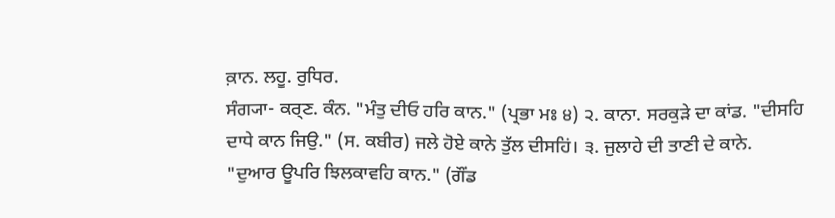ਕ਼ਾਨ. ਲਹੂ. ਰੁਧਿਰ.
ਸੰਗ੍ਯਾ- ਕਰ੍ਣ. ਕੰਨ. "ਮੰਤੁ ਦੀਓ ਹਰਿ ਕਾਨ." (ਪ੍ਰਭਾ ਮਃ ੪) ੨. ਕਾਨਾ. ਸਰਕੁੜੇ ਦਾ ਕਾਂਡ. "ਦੀਸਹਿ ਦਾਧੇ ਕਾਨ ਜਿਉ." (ਸ. ਕਬੀਰ) ਜਲੇ ਹੋਏ ਕਾਨੇ ਤੁੱਲ ਦੀਸਹਿਂ। ੩. ਜੁਲਾਹੇ ਦੀ ਤਾਣੀ ਦੇ ਕਾਨੇ. "ਦੁਆਰ ਊਪਰਿ ਝਿਲਕਾਵਹਿ ਕਾਨ." (ਗੌਂਡ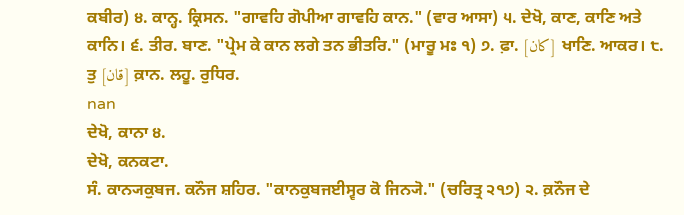ਕਬੀਰ) ੪. ਕਾਨ੍ਹ. ਕ੍ਰਿਸਨ. "ਗਾਵਹਿ ਗੋਪੀਆ ਗਾਵਹਿ ਕਾਨ." (ਵਾਰ ਆਸਾ) ੫. ਦੇਖੋ, ਕਾਣ, ਕਾਣਿ ਅਤੇ ਕਾਨਿ। ੬. ਤੀਰ. ਬਾਣ. "ਪ੍ਰੇਮ ਕੇ ਕਾਨ ਲਗੇ ਤਨ ਭੀਤਰਿ." (ਮਾਰੂ ਮਃ ੧) ੭. ਫ਼ਾ. [کان] ਖਾਣਿ. ਆਕਰ। ੮. ਤੁ [قان] ਕ਼ਾਨ. ਲਹੂ. ਰੁਧਿਰ.
nan
ਦੇਖੋ, ਕਾਨਾ ੪.
ਦੇਖੋ, ਕਨਕਟਾ.
ਸੰ. ਕਾਨ੍ਯਕੁਬਜ. ਕਨੌਜ ਸ਼ਹਿਰ. "ਕਾਨਕੁਬਜਈਸ੍ਵਰ ਕੋ ਜਿਨ੍ਯੋ." (ਚਰਿਤ੍ਰ ੨੧੭) ੨. ਕ਼ਨੌਜ ਦੇ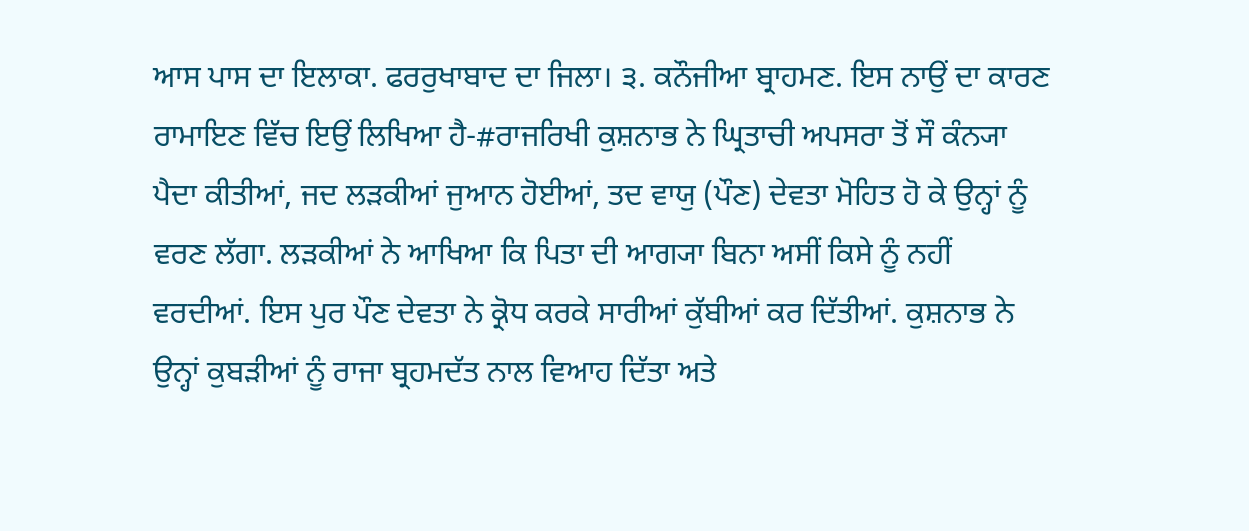ਆਸ ਪਾਸ ਦਾ ਇਲਾਕਾ. ਫਰਰੁਖਾਬਾਦ ਦਾ ਜਿਲਾ। ੩. ਕਨੌਜੀਆ ਬ੍ਰਾਹਮਣ. ਇਸ ਨਾਉਂ ਦਾ ਕਾਰਣ ਰਾਮਾਇਣ ਵਿੱਚ ਇਉਂ ਲਿਖਿਆ ਹੈ-#ਰਾਜਰਿਖੀ ਕੁਸ਼ਨਾਭ ਨੇ ਘ੍ਰਿਤਾਚੀ ਅਪਸਰਾ ਤੋਂ ਸੌ ਕੰਨ੍ਯਾ ਪੈਦਾ ਕੀਤੀਆਂ, ਜਦ ਲੜਕੀਆਂ ਜੁਆਨ ਹੋਈਆਂ, ਤਦ ਵਾਯੁ (ਪੌਣ) ਦੇਵਤਾ ਮੋਹਿਤ ਹੋ ਕੇ ਉਨ੍ਹਾਂ ਨੂੰ ਵਰਣ ਲੱਗਾ. ਲੜਕੀਆਂ ਨੇ ਆਖਿਆ ਕਿ ਪਿਤਾ ਦੀ ਆਗ੍ਯਾ ਬਿਨਾ ਅਸੀਂ ਕਿਸੇ ਨੂੰ ਨਹੀਂ ਵਰਦੀਆਂ. ਇਸ ਪੁਰ ਪੌਣ ਦੇਵਤਾ ਨੇ ਕ੍ਰੋਧ ਕਰਕੇ ਸਾਰੀਆਂ ਕੁੱਬੀਆਂ ਕਰ ਦਿੱਤੀਆਂ. ਕੁਸ਼ਨਾਭ ਨੇ ਉਨ੍ਹਾਂ ਕੁਬੜੀਆਂ ਨੂੰ ਰਾਜਾ ਬ੍ਰਹਮਦੱਤ ਨਾਲ ਵਿਆਹ ਦਿੱਤਾ ਅਤੇ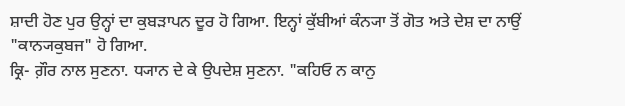ਸ਼ਾਦੀ ਹੋਣ ਪੁਰ ਉਨ੍ਹਾਂ ਦਾ ਕੁਬੜਾਪਨ ਦੂਰ ਹੋ ਗਿਆ. ਇਨ੍ਹਾਂ ਕੁੱਬੀਆਂ ਕੰਨ੍ਯਾ ਤੋਂ ਗੋਤ ਅਤੇ ਦੇਸ਼ ਦਾ ਨਾਉਂ "ਕਾਨ੍ਯਕੁਬਜ" ਹੋ ਗਿਆ.
ਕ੍ਰਿ- ਗ਼ੌਰ ਨਾਲ ਸੁਣਨਾ. ਧ੍ਯਾਨ ਦੇ ਕੇ ਉਪਦੇਸ਼ ਸੁਣਨਾ. "ਕਹਿਓ ਨ ਕਾਨੁ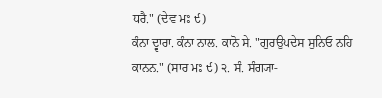ਧਰੈ." (ਦੇਵ ਮਃ ੯)
ਕੰਨਾ ਦ੍ਵਾਰਾ. ਕੰਨਾ ਨਾਲ. ਕਾਨੋ ਸੇ. "ਗੁਰਉਪਦੇਸ ਸੁਨਿਓ ਨਹਿ ਕਾਨਨ." (ਸਾਰ ਮਃ ੯) ੨. ਸੰ. ਸੰਗ੍ਯਾ-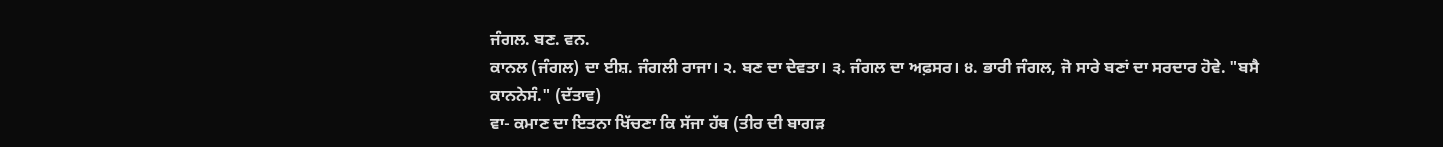ਜੰਗਲ. ਬਣ. ਵਨ.
ਕਾਨਲ (ਜੰਗਲ) ਦਾ ਈਸ਼. ਜੰਗਲੀ ਰਾਜਾ। ੨. ਬਣ ਦਾ ਦੇਵਤਾ। ੩. ਜੰਗਲ ਦਾ ਅਫ਼ਸਰ। ੪. ਭਾਰੀ ਜੰਗਲ, ਜੋ ਸਾਰੇ ਬਣਾਂ ਦਾ ਸਰਦਾਰ ਹੋਵੇ. "ਬਸੈ ਕਾਨਨੇਸੰ." (ਦੱਤਾਵ)
ਵਾ- ਕਮਾਣ ਦਾ ਇਤਨਾ ਖਿੱਚਣਾ ਕਿ ਸੱਜਾ ਹੱਥ (ਤੀਰ ਦੀ ਬਾਗੜ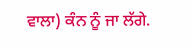ਵਾਲਾ) ਕੰਨ ਨੂੰ ਜਾ ਲੱਗੇ.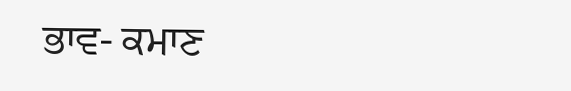ਭਾਵ- ਕਮਾਣ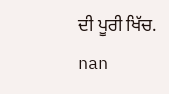ਦੀ ਪੂਰੀ ਖਿੱਚ.
nan